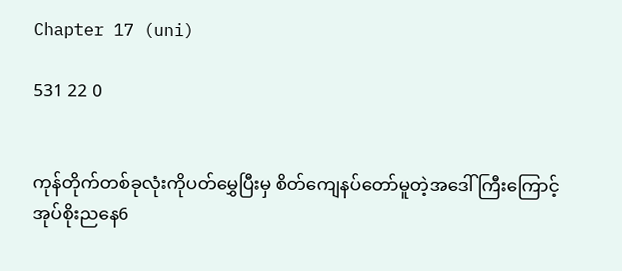Chapter 17 (uni)

531 22 0


ကုန်တိုက်တစ်ခုလုံးကိုပတ်မွှေပြီးမှ စိတ်ကျေနပ်တော်မူတဲ့အဒေါ်ကြီးကြောင့် အုပ်စိုးညနေ6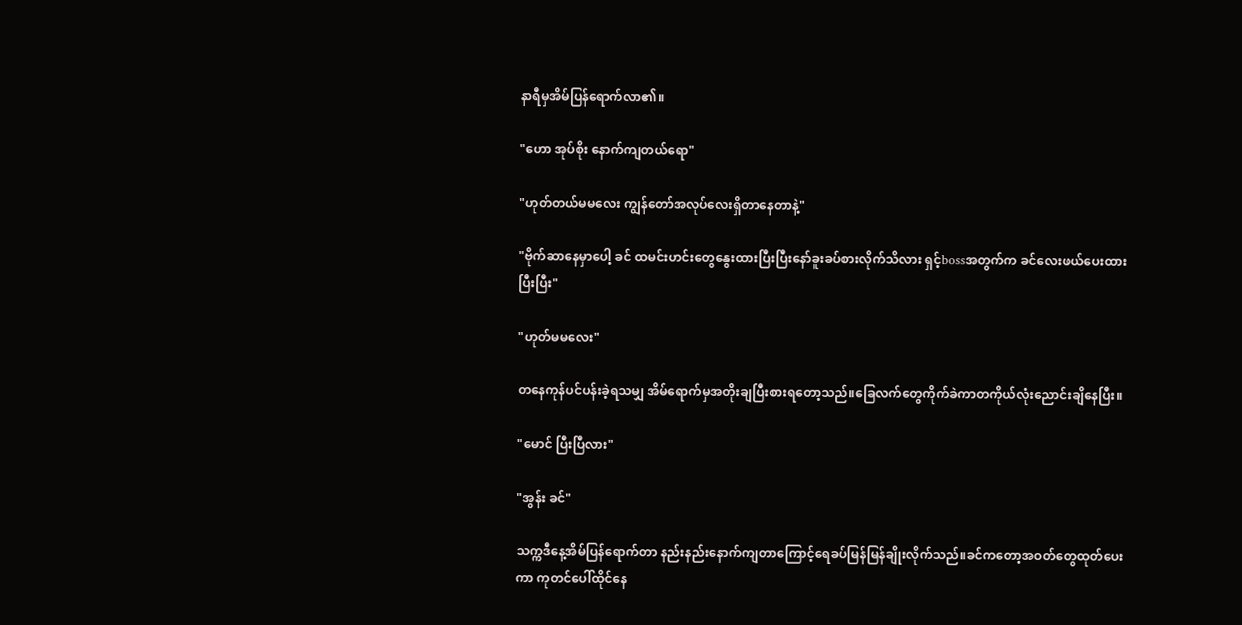နာရီမှအိမ်ပြန်ရောက်လာ၏။

"ဟော အုပ်စိုး နောက်ကျတယ်ရော"

"ဟုတ်တယ်မမလေး ကျွန်တော်အလုပ်လေးရှိတာနေတာနဲ့"

"ဗိုက်ဆာနေမှာပေါ့ ခင် ထမင်းဟင်းတွေနွေးထားပြီးပြီးနော်ခူးခပ်စားလိုက်သိလား ရှင့်bossအတွက်က ခင်လေးဖယ်ပေးထားပြီးပြီး"

"ဟုတ်မမလေး"

တနေကုန်ပင်ပန်းခဲ့ရသမျှ အိမ်ရောက်မှအတိုးချပြီးစားရတော့သည်။ခြေ‌လက်တွေကိုက်ခဲကာတကိုယ်လုံးညောင်းချိနေပြီး။

"မောင် ပြီးပြီလား"

"အွန်း ခင်"

သက္ကဒီနေ့အိမ်ပြန်ရောက်တာ နည်းနည်းနောက်ကျတာကြောင့်ရေခပ်မြန်မြန်ချိုးလိုက်သည်။ခင်ကတော့အဝတ်တွေထုတ်ပေးကာ ကုတင်ပေါ်ထိုင်နေ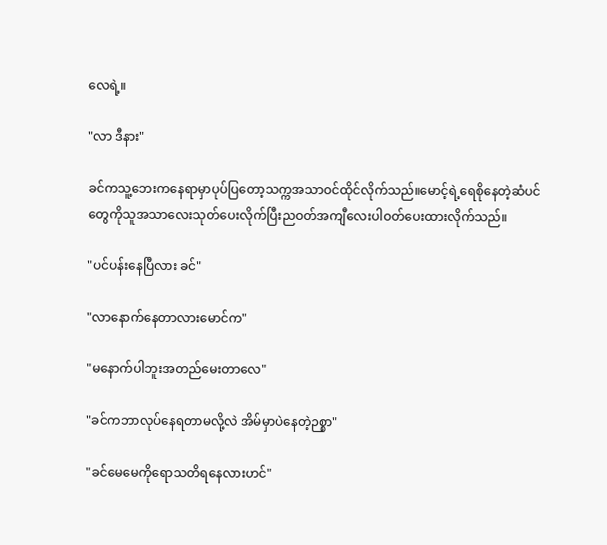လေရဲ့။

"လာ ဒီနား"

ခင်ကသူ့ဘေးကနေရာမှာပုပ်ပြတော့သက္ကအသာဝင်ထိုင်လိုက်သည်။မောင့်ရဲ့ရေစိုနေတဲ့ဆံပင်တွေကိုသူအသာလေးသုတ်ပေးလိုက်ပြီးညဝတ်အကျီလေးပါဝတ်ပေးထားလိုက်သည်။

"ပင်ပန်းနေပြီလား ခင်"

"လာနောက်နေတာလားမောင်က"

"မနောက်ပါဘူးအတည်မေးတာလေ"

"ခင်ကဘာလုပ်နေရတာမလို့လဲ အိမ်မှာပဲနေတဲ့ဉစ္စာ"

"ခင်မေမေကိုရောသတိရနေလားဟင်"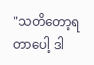"သတိတော့ရတာပေါ့ ဒါ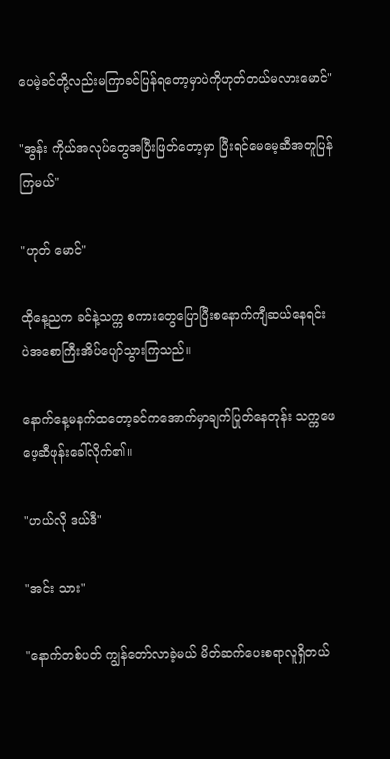ပေမဲ့ခင်တို့လည်းမကြာခင်ပြန်ရတော့မှာပဲကိုဟုတ်တယ်မလားမောင်"

"အွန်း ကိုယ်အလုပ်တွေအပြီးဖြတ်တော့မှာ ပြီးရင်မေမေ့ဆီအတူပြန်ကြမယ်"

"ဟုတ် မောင်"

ထိုနေ့ညက ခင်နဲ့သက္က စကားတွေပြောပြီးစနောက်ကျီဆယ်နေရင်းပဲ‌အစောကြီးအိပ်ပျော်သွားကြသည်။

နောက်နေ့မနက်ထတော့ခင်ကအောက်မှာချက်ပြုတ်နေတုန်း သက္ကဖေဖေ့ဆီဖုန်းခေါ်လိုက်၏။

"ဟယ်လို ဒယ်ဒီ"

"အင်း သား"

"နောက်တစ်ပတ် ကျွန်တော်လာခဲ့မယ် မိတ်ဆက်ပေးစရာလူရှိတယ်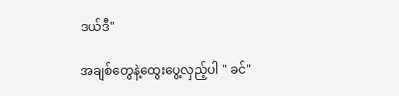ဒယ်ဒီ"

အချစ်တွေနဲ့ထွေးပွေ့လှည့်ပါ " ခင်"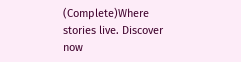(Complete)Where stories live. Discover now